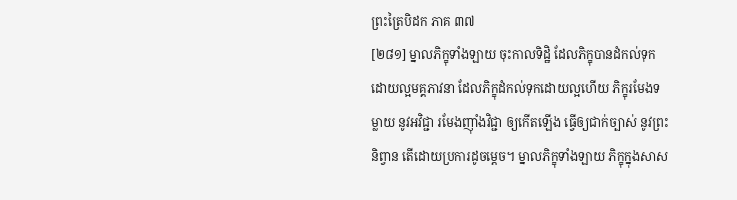ព្រះត្រៃបិដក ភាគ ៣៧
[២៨១] ម្នាលភិក្ខុទាំងឡាយ ចុះកាលទិដ្ឋិ ដែលភិក្ខុបានដំកល់ទុកដោយល្អមគ្គភាវនា ដែលភិក្ខុដំកល់ទុកដោយល្អហើយ ភិក្ខុរមែងទម្លាយ នូវអវិជ្ជា រមែងញ៉ាំងវិជ្ជា ឲ្យកើតឡើង ធ្វើឲ្យជាក់ច្បាស់ នូវព្រះនិព្វាន តើដោយប្រការដូចម្តេច។ ម្នាលភិក្ខុទាំងឡាយ ភិក្ខុក្នុងសាស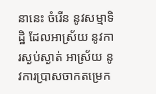នានេះ ចំរើន នូវសម្មាទិដ្ឋិ ដែលអាស្រ័យ នូវការស្ងប់ស្ងាត់ អាស្រ័យ នូវការប្រាសចាកតម្រេក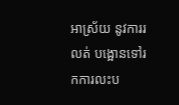អាស្រ័យ នូវការរលត់ បង្អោនទៅរកការលះប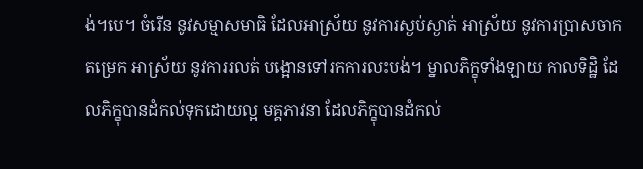ង់។បេ។ ចំរើន នូវសម្មាសមាធិ ដែលអាស្រ័យ នូវការស្ងប់ស្ងាត់ អាស្រ័យ នូវការប្រាសចាកតម្រេក អាស្រ័យ នូវការរលត់ បង្អោនទៅរកការលះបង់។ ម្នាលភិក្ខុទាំងឡាយ កាលទិដ្ឋិ ដែលភិក្ខុបានដំកល់ទុកដោយល្អ មគ្គភាវនា ដែលភិក្ខុបានដំកល់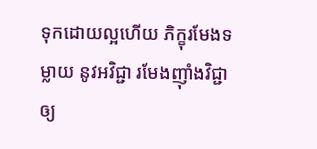ទុកដោយល្អហើយ ភិក្ខុរមែងទម្លាយ នូវអវិជ្ជា រមែងញ៉ាំងវិជ្ជា ឲ្យ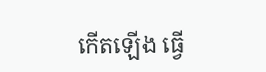កើតឡើង ធ្វើ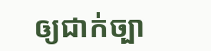ឲ្យជាក់ច្បា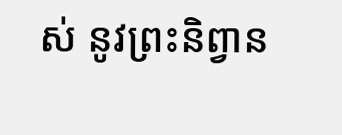ស់ នូវព្រះនិព្វាន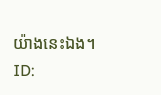យ៉ាងនេះឯង។
ID: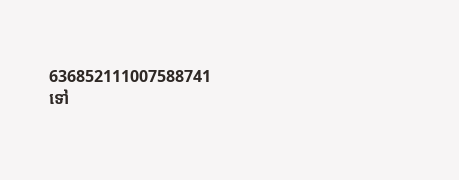636852111007588741
ទៅ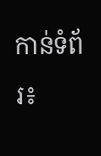កាន់ទំព័រ៖